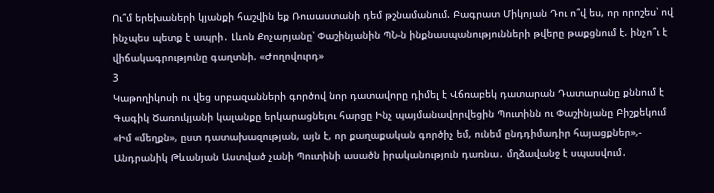Ու՞մ երեխաների կյանքի հաշվին եք Ռուսաստանի դեմ թշնամանում. Բագրատ Միկոյան Դու ո՞վ ես, որ որոշես՝ ով ինչպես պետք է ապրի․ Լևոն Քոչարյանը՝ Փաշինյանին ՊՆ-ն ինքնասպանությունների թվերը թաքցնում է. ինչո՞ւ է վիճակագրությունը գաղտնի. «Ժողովուրդ»
3
Կաթողիկոսի ու վեց սրբազանների գործով նոր դատավորը դիմել է Վճռաբեկ դատարան Դատարանը քննում է Գագիկ Ծառուկյանի կալանքը երկարացնելու հարցը Ինչ պայմանավորվեցին Պուտինն ու Փաշինյանը Բիշքեկում «Իմ «մեղքն», ըստ դատախազության, այն է, որ քաղաքական գործիչ եմ, ունեմ ընդդիմադիր հայացքներ»,- Անդրանիկ Թևանյան Աստված չանի Պուտինի ասածն իրականություն դառնա․ մղձավանջ է սպասվում․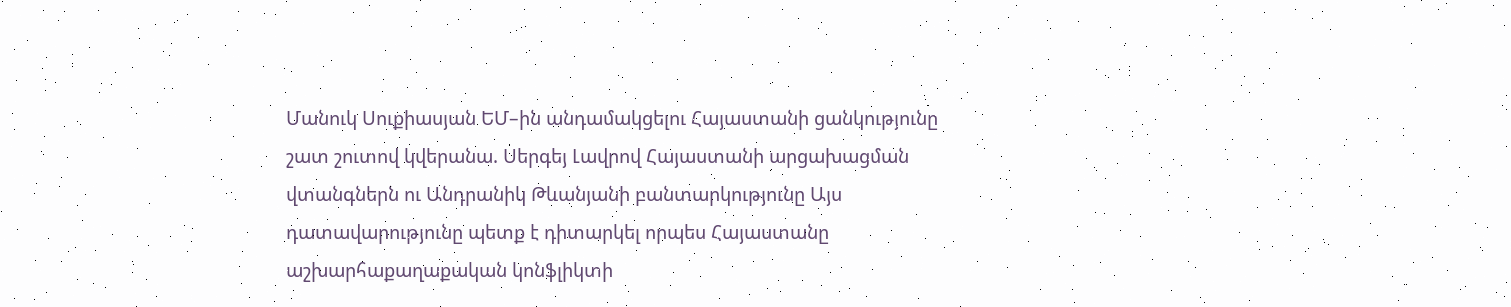Մանուկ Սուքիասյան ԵՄ–ին անդամակցելու Հայաստանի ցանկությունը շատ շուտով կվերանա. Սերգեյ Լավրով Հայաստանի արցախացման վտանգներն ու Անդրանիկ Թևանյանի բանտարկությունը Այս դատավարությունը պետք է դիտարկել որպես Հայաստանը աշխարհաքաղաքական կոնֆլիկտի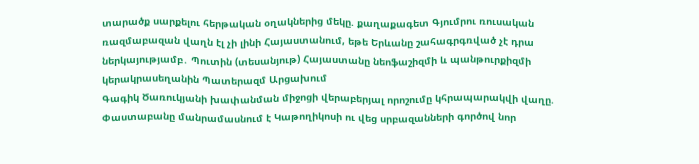տարածք սարքելու հերթական օղակներից մեկը. քաղաքագետ Գյումրու ռուսական ռազմաբազան վաղն էլ չի լինի Հայաստանում, եթե Երևանը շահագրգռված չէ դրա ներկայությամբ․ Պուտին (տեսանյութ) Հայաստանը նեոֆաշիզմի և պանթուրքիզմի կերակրասեղանին Պատերազմ Արցախում
Գագիկ Ծառուկյանի խափանման միջոցի վերաբերյալ որոշումը կհրապարակվի վաղը. Փաստաբանը մանրամասնում է Կաթողիկոսի ու վեց սրբազանների գործով նոր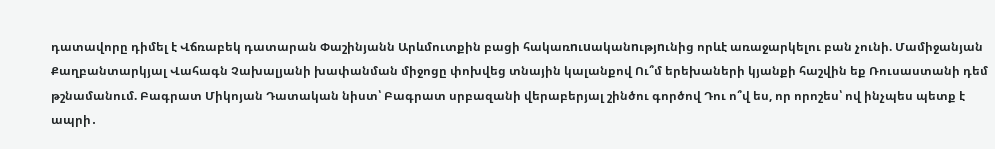դատավորը դիմել է Վճռաբեկ դատարան Փաշինյանն Արևմուտքին բացի հակառnւuականnւթյnւնից որևէ առաջարկելու բան չունի. Մամիջանյան Քաղբանտարկյալ Վահագն Չախալյանի խափանման միջոցը փոխվեց տնային կալանքով Ու՞մ երեխաների կյանքի հաշվին եք Ռուսաստանի դեմ թշնամանում. Բագրատ Միկոյան Դատական նիստ՝ Բագրատ սրբազանի վերաբերյալ շինծու գործով Դու ո՞վ ես, որ որոշես՝ ով ինչպես պետք է ապրի․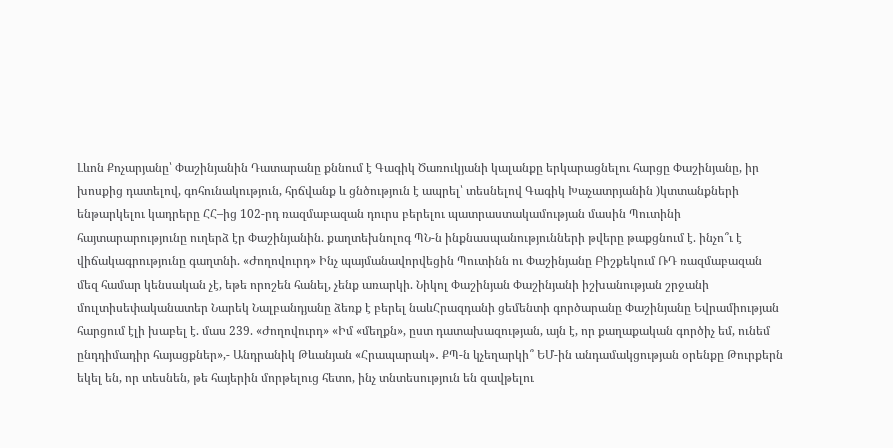Լևոն Քոչարյանը՝ Փաշինյանին Դատարանը քննում է Գագիկ Ծառուկյանի կալանքը երկարացնելու հարցը Փաշինյանը, իր խոսքից դատելով, գոհունակություն, հրճվանք և ցնծություն է ապրել՝ տեսնելով Գագիկ Խաչատրյանին )կտտանքների ենթարկելու կադրերը ՀՀ–ից 102-րդ ռազմաբազան դուրս բերելու պատրաստակամության մասին Պուտինի հայտարարությունը ուղերձ էր Փաշինյանին. քաղտեխնոլոգ ՊՆ-ն ինքնասպանությունների թվերը թաքցնում է. ինչո՞ւ է վիճակագրությունը գաղտնի. «Ժողովուրդ» Ինչ պայմանավորվեցին Պուտինն ու Փաշինյանը Բիշքեկում ՌԴ ռազմաբազան մեզ համար կենսական չէ, եթե որոշեն հանել, չենք առարկի. Նիկոլ Փաշինյան Փաշինյանի իշխանության շրջանի մուլտիսեփականատեր Նարեկ Նալբանդյանը ձեռք է բերել նաևՀրազդանի ցեմենտի գործարանը Փաշինյանը Եվրամիության հարցում էլի խաբել է. մաս 239. «Ժողովուրդ» «Իմ «մեղքն», ըստ դատախազության, այն է, որ քաղաքական գործիչ եմ, ունեմ ընդդիմադիր հայացքներ»,- Անդրանիկ Թևանյան «Հրապարակ»․ ՔՊ-ն կչեղարկի՞ ԵՄ-ին անդամակցության օրենքը Թուրքերն եկել են, որ տեսնեն, թե հայերին մորթելուց հետո, ինչ տնտեսություն են զավթելու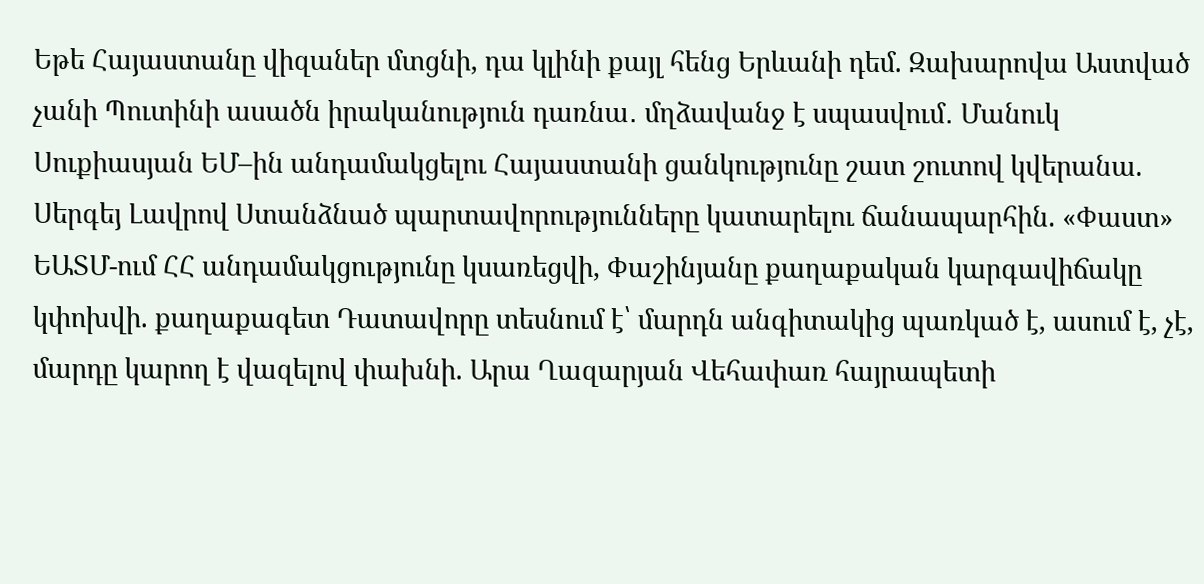Եթե Հայաստանը վիզաներ մտցնի, դա կլինի քայլ հենց Երևանի դեմ. Զախարովա Աստված չանի Պուտինի ասածն իրականություն դառնա․ մղձավանջ է սպասվում․ Մանուկ Սուքիասյան ԵՄ–ին անդամակցելու Հայաստանի ցանկությունը շատ շուտով կվերանա. Սերգեյ Լավրով Ստանձնած պարտավորությունները կատարելու ճանապարհին. «Փաստ» ԵԱՏՄ-ում ՀՀ անդամակցությունը կսառեցվի, Փաշինյանը քաղաքական կարգավիճակը կփոխվի. քաղաքագետ Դատավորը տեսնում է՝ մարդն անգիտակից պառկած է, ասում է, չէ, մարդը կարող է վազելով փախնի. Արա Ղազարյան Վեհափառ հայրապետի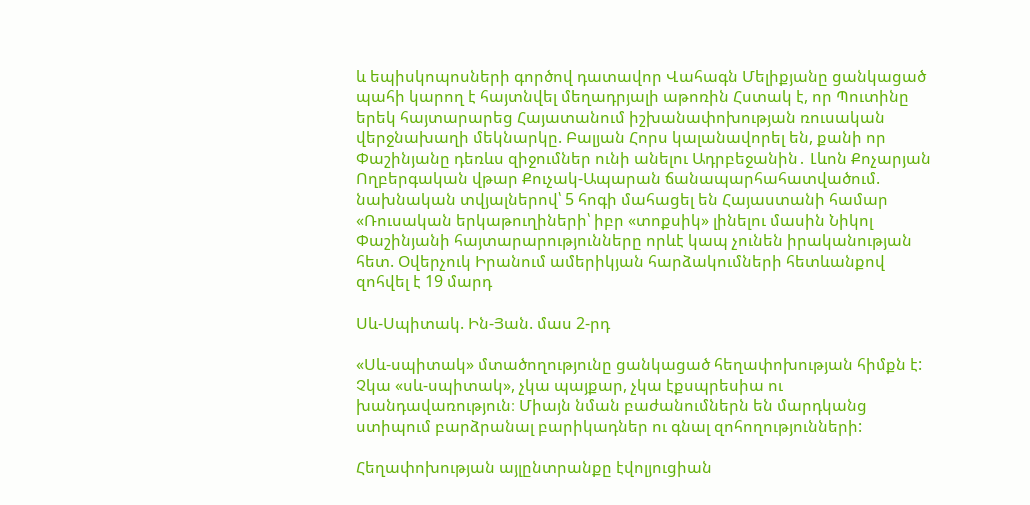և եպիսկոպոսների գործով դատավոր Վահագն Մելիքյանը ցանկացած պահի կարող է հայտնվել մեղադրյալի աթոռին Հստակ է, որ Պուտինը երեկ հայտարարեց Հայատանում իշխանափոխության ռուսական վերջնախաղի մեկնարկը. Բալյան Հորս կալանավորել են, քանի որ Փաշինյանը դեռևս զիջումներ ունի անելու Ադրբեջանին․ Լևոն Քոչարյան Ողբերգական վթար Քուչակ-Ապարան ճանապարհահատվածում. նախնական տվյալներով՝ 5 հոգի մահացել են Հայաստանի համար «Ռուսական երկաթուղիների՝ իբր «տոքսիկ» լինելու մասին Նիկոլ Փաշինյանի հայտարարությունները որևէ կապ չունեն իրականության հետ. Օվերչուկ Իրանում ամերիկյան հարձակումների հետևանքով զոհվել է 19 մարդ

Սև-Սպիտակ. Ին-Յան. մաս 2-րդ

«Սև-սպիտակ» մտածողությունը ցանկացած հեղափոխության հիմքն է: Չկա «սև-սպիտակ», չկա պայքար, չկա էքսպրեսիա ու խանդավառություն։ Միայն նման բաժանումներն են մարդկանց ստիպում բարձրանալ բարիկադներ ու գնալ զոհողությունների:

Հեղափոխության այլընտրանքը էվոլյուցիան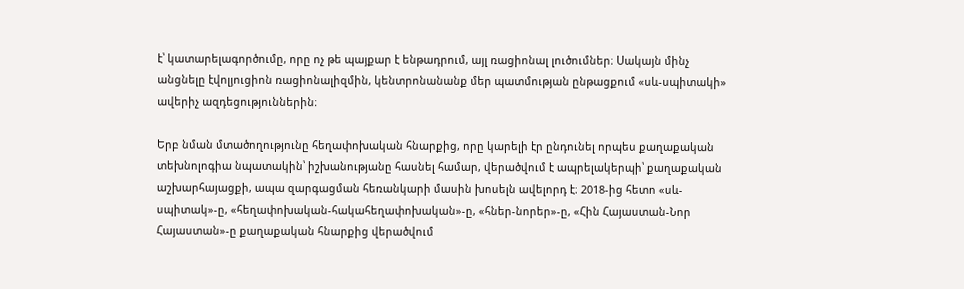է՝ կատարելագործումը, որը ոչ թե պայքար է ենթադրում, այլ ռացիոնալ լուծումներ։ Սակայն մինչ անցնելը էվոլյուցիոն ռացիոնալիզմին, կենտրոնանանք մեր պատմության ընթացքում «սև-սպիտակի» ավերիչ ազդեցություններին։

Երբ նման մտածողությունը հեղափոխական հնարքից, որը կարելի էր ընդունել որպես քաղաքական տեխնոլոգիա նպատակին՝ իշխանությանը հասնել համար, վերածվում է ապրելակերպի՝ քաղաքական աշխարհայացքի, ապա զարգացման հեռանկարի մասին խոսելն ավելորդ է։ 2018-ից հետո «սև-սպիտակ»-ը, «հեղափոխական-հակահեղափոխական»-ը, «հներ-նորեր»-ը, «Հին Հայաստան-Նոր Հայաստան»-ը քաղաքական հնարքից վերածվում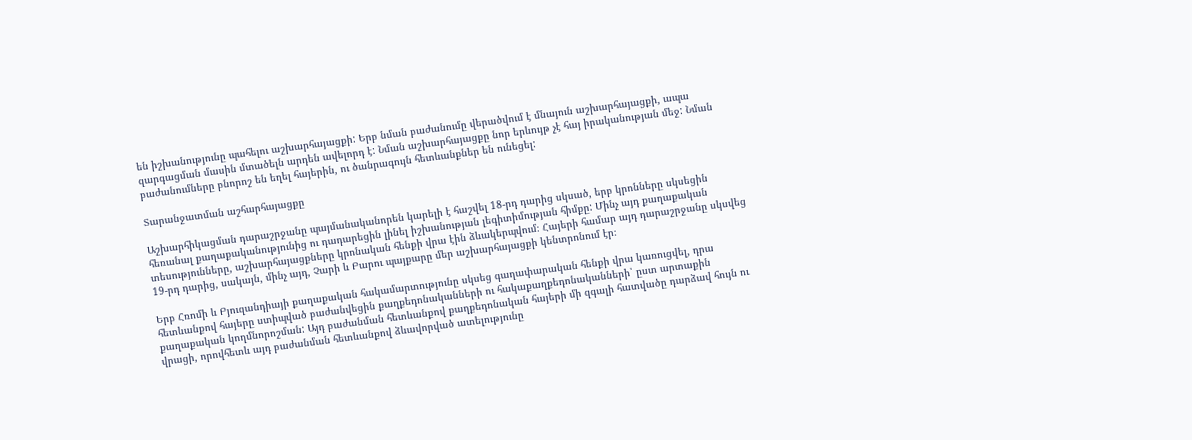են իշխանությունը պահելու աշխարհայացքի: Երբ նման բաժանումը վերածվում է մնայուն աշխարհայացքի, ապա զարգացման մասին մտածելն արդեն ավելորդ է: Նման աշխարհայացքը նոր երևույթ չէ հայ իրականության մեջ: Նման բաժանումները բնորոշ են եղել հայերին, ու ծանրագույն հետևանքներ են ունեցել:

Տարանջատման աշհարհայացքը

Աշխարհիկացման դարաշրջանը պայմանականորեն կարելի է հաշվել 18-րդ դարից սկսած, երբ կրոնները սկսեցին հեռանալ քաղաքականությունից ու դադարեցին լինել իշխանության լեգիտիմության հիմքը: Մինչ այդ քաղաքական տեսությունները, աշխարհայացքները կրոնական հենքի վրա էին ձևակերպվում։ Հայերի համար այդ դարաշրջանը սկսվեց 19-րդ դարից, սակայն, մինչ այդ, Չարի և Բարու պայքարը մեր աշխարհայացքի կենտրոնում էր։

Երբ Հռոմի և Բյուզանդիայի քաղաքական հակամարտությունը սկսեց գաղափարական հենքի վրա կառուցվել, դրա հետևանքով հայերը ստիպված բաժանվեցին քաղքեդոնականների ու հակաքաղքեդոնականների՝ ըստ արտաքին քաղաքական կողմնորոշման: Այդ բաժանման հետևանքով քաղքեդոնական հայերի մի զգալի հատվածը դարձավ հույն ու վրացի, որովհետև այդ բաժանման հետևանքով ձևավորված ատելությունը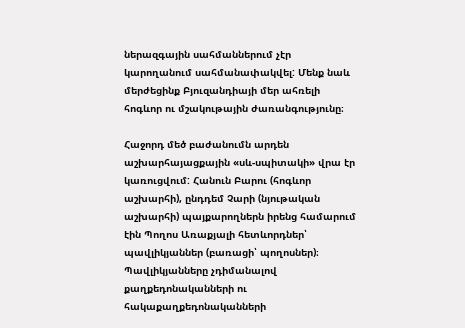ներազգային սահմաններում չէր կարողանում սահմանափակվել: Մենք նաև մերժեցինք Բյուզանդիայի մեր ահռելի հոգևոր ու մշակութային ժառանգությունը։

Հաջորդ մեծ բաժանումն արդեն աշխարհայացքային «սև-սպիտակի» վրա էր կառուցվում: Հանուն Բարու (հոգևոր աշխարհի), ընդդեմ Չարի (նյութական աշխարհի) պայքարողներն իրենց համարում էին Պողոս Առաքյալի հետևորդներ՝ պավլիկյաններ (բառացի՝ պողոսներ)։ Պավլիկյանները չդիմանալով քաղքեդոնականների ու հակաքաղքեդոնականների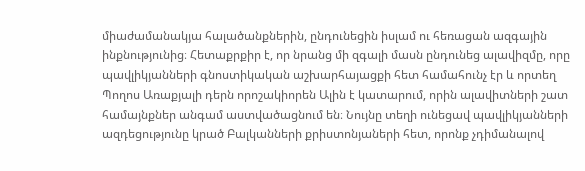միաժամանակյա հալածանքներին, ընդունեցին իսլամ ու հեռացան ազգային ինքնությունից։ Հետաքրքիր է, որ նրանց մի զգալի մասն ընդունեց ալավիզմը, որը պավլիկյանների գնոստիկական աշխարհայացքի հետ համահունչ էր և որտեղ Պողոս Առաքյալի դերն որոշակիորեն Ալին է կատարում, որին ալավիտների շատ համայնքներ անգամ աստվածացնում են։ Նույնը տեղի ունեցավ պավլիկյանների ազդեցությունը կրած Բալկանների քրիստոնյաների հետ, որոնք չդիմանալով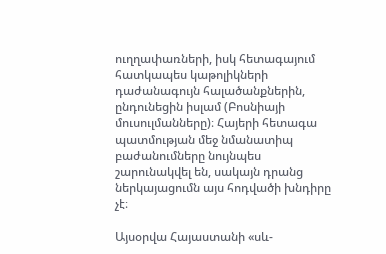ուղղափառների, իսկ հետագայում հատկապես կաթոլիկների դաժանագույն հալածանքներին, ընդունեցին իսլամ (Բոսնիայի մուսուլմանները)։ Հայերի հետագա պատմության մեջ նմանատիպ բաժանումները նույնպես շարունակվել են, սակայն դրանց ներկայացումն այս հոդվածի խնդիրը չէ։

Այսօրվա Հայաստանի «սև-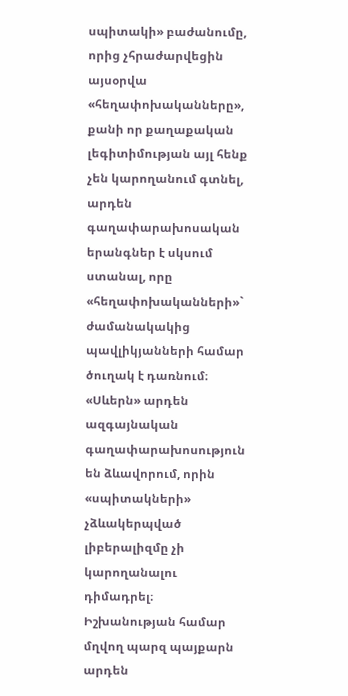սպիտակի» բաժանումը, որից չհրաժարվեցին այսօրվա «հեղափոխականները», քանի որ քաղաքական լեգիտիմության այլ հենք չեն կարողանում գտնել, արդեն գաղափարախոսական երանգներ է սկսում ստանալ, որը «հեղափոխականների»` ժամանակակից պավլիկյանների համար ծուղակ է դառնում։ «Սևերն» արդեն ազգայնական գաղափարախոսություն են ձևավորում, որին «սպիտակների» չձևակերպված լիբերալիզմը չի կարողանալու դիմադրել։ Իշխանության համար մղվող պարզ պայքարն արդեն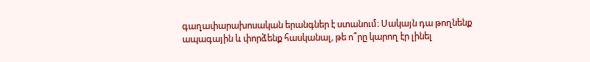գաղափարախոսական երանգներ է ստանում։ Սակայն դա թողնենք ապագային և փորձենք հասկանալ, թե ո՞րը կարող էր լինել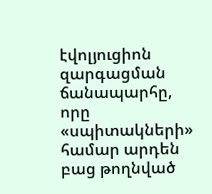էվոլյուցիոն զարգացման ճանապարհը, որը «սպիտակների» համար արդեն բաց թողնված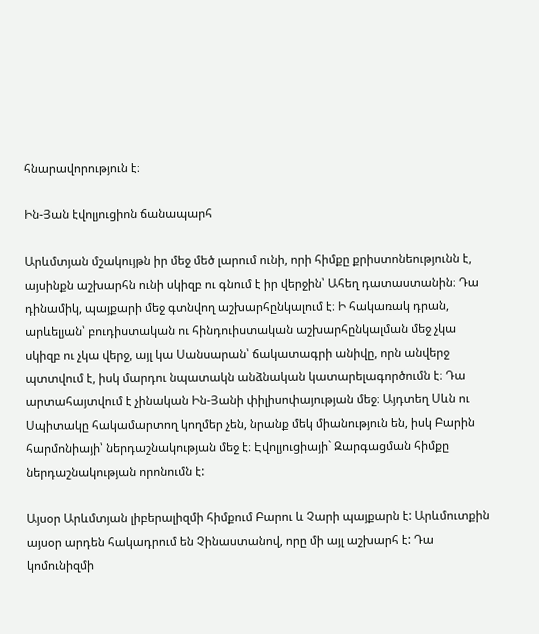հնարավորություն է։

Ին-Յան էվոլյուցիոն ճանապարհ

Արևմտյան մշակույթն իր մեջ մեծ լարում ունի, որի հիմքը քրիստոնեությունն է, այսինքն աշխարհն ունի սկիզբ ու գնում է իր վերջին՝ Ահեղ դատաստանին։ Դա դինամիկ, պայքարի մեջ գտնվող աշխարհընկալում է։ Ի հակառակ դրան, արևելյան՝ բուդիստական ու հինդուիստական աշխարհընկալման մեջ չկա սկիզբ ու չկա վերջ, այլ կա Սանսարան՝ ճակատագրի անիվը, որն անվերջ պտտվում է, իսկ մարդու նպատակն անձնական կատարելագործումն է։ Դա արտահայտվում է չինական Ին-Յանի փիլիսոփայության մեջ։ Այդտեղ Սևն ու Սպիտակը հակամարտող կողմեր չեն, նրանք մեկ միանություն են, իսկ Բարին հարմոնիայի՝ ներդաշնակության մեջ է։ Էվոլյուցիայի` Զարգացման հիմքը ներդաշնակության որոնումն է:

Այսօր Արևմտյան լիբերալիզմի հիմքում Բարու և Չարի պայքարն է: Արևմուտքին այսօր արդեն հակադրում են Չինաստանով, որը մի այլ աշխարհ է: Դա կոմունիզմի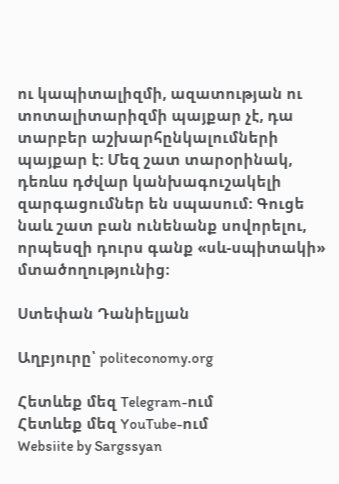ու կապիտալիզմի, ազատության ու տոտալիտարիզմի պայքար չէ, դա տարբեր աշխարհընկալումների պայքար է: Մեզ շատ տարօրինակ, դեռևս դժվար կանխագուշակելի զարգացումներ են սպասում: Գուցե նաև շատ բան ունենանք սովորելու, որպեսզի դուրս գանք «սև-սպիտակի» մտածողությունից։

Ստեփան Դանիելյան

Աղբյուրը՝ politeconomy.org

Հետևեք մեզ Telegram-ում
Հետևեք մեզ YouTube-ում
Websiite by Sargssyan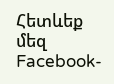Հետևեք մեզ Facebook-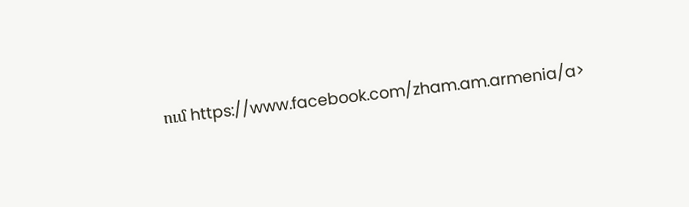ում https://www.facebook.com/zham.am.armenia/a>